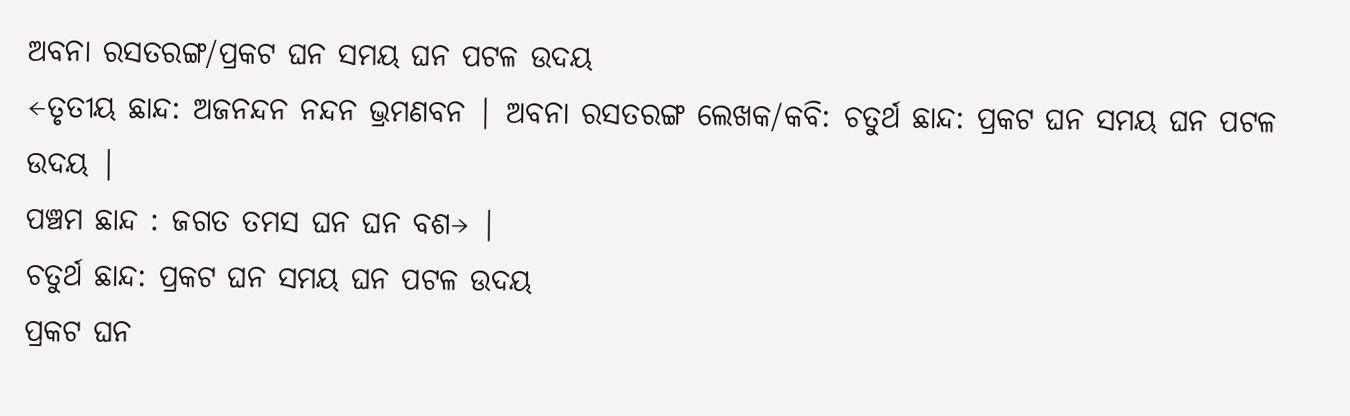ଅବନା ରସତରଙ୍ଗ/ପ୍ରକଟ ଘନ ସମୟ ଘନ ପଟଳ ଉଦୟ
←ତୃତୀୟ ଛାନ୍ଦ: ଅଜନନ୍ଦନ ନନ୍ଦନ ଭ୍ରମଣବନ | ଅବନା ରସତରଙ୍ଗ ଲେଖକ/କବି: ଚତୁର୍ଥ ଛାନ୍ଦ: ପ୍ରକଟ ଘନ ସମୟ ଘନ ପଟଳ ଉଦୟ |
ପଞ୍ଚମ ଛାନ୍ଦ : ଜଗତ ତମସ ଘନ ଘନ ବଶ→ |
ଚତୁର୍ଥ ଛାନ୍ଦ: ପ୍ରକଟ ଘନ ସମୟ ଘନ ପଟଳ ଉଦୟ
ପ୍ରକଟ ଘନ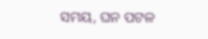ସମୟ, ଘନ ପଟଳ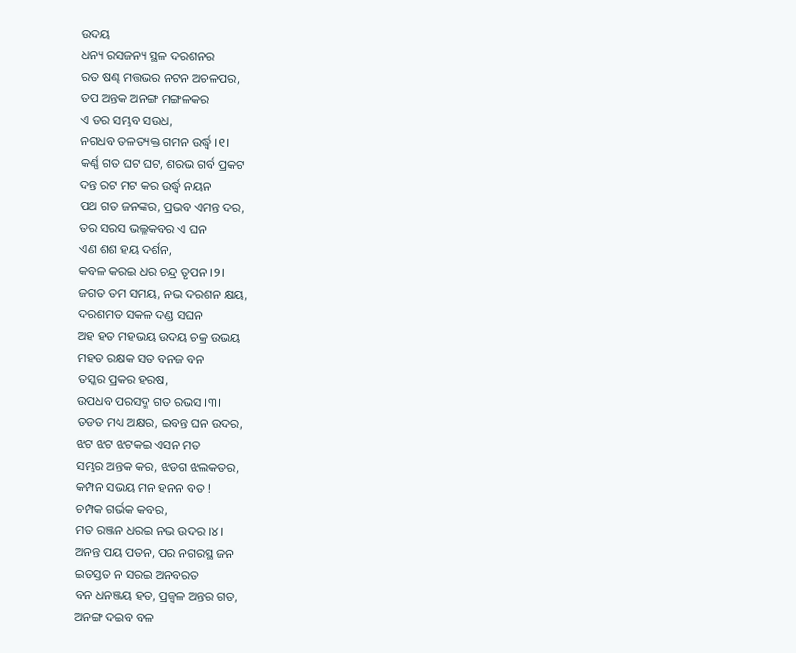ଉଦୟ
ଧନ୍ୟ ରସଜନ୍ୟ ସ୍ଥଳ ଦରଶନର
ରତ ଷଣ୍ଢ ମତ୍ତଭର ନଟନ ଅଚଳପର,
ତପ ଅନ୍ତକ ଅନଙ୍ଗ ମଙ୍ଗଳକର
ଏ ଡର ସମ୍ଭବ ସଉଧ,
ନଗଧବ ତଳତ୍ୟକ୍ତ ଗମନ ଉର୍ଦ୍ଧ୍ୱ ।୧।
କର୍ଣ୍ଣ ଗତ ଘଟ ଘଟ, ଶରଭ ଗର୍ବ ପ୍ରକଟ
ଦନ୍ତ ରଟ ମଟ କର ଉର୍ଦ୍ଧ୍ୱ ନୟନ
ପଥ ଗତ ଜନଙ୍କର, ପ୍ରଭବ ଏମନ୍ତ ଦର,
ତର ସରସ ଭଲ୍ଳକବର ଏ ଘନ
ଏଣ ଶଶ ହୟ ଦର୍ଶନ,
କବଳ କରଇ ଧର ଚନ୍ଦ୍ର ତୃପନ ।୨।
ଜଗତ ତମ ସମୟ, ନଭ ଦରଶନ କ୍ଷୟ,
ଦରଶମତ ସକଳ ଦଣ୍ଡ ସଘନ
ଅହ ହତ ମହଭୟ ଉଦୟ ଚକ୍ର ଉଭୟ
ମହତ ରକ୍ଷକ ସତ ବନଜ ବନ
ତସ୍କର ପ୍ରକର ହରଷ,
ଉପଧବ ପରସଦ୍ମ ଗତ ରଭସ ।୩।
ତଡତ ମଧ୍ୟ ଅକ୍ଷର, ଇବନ୍ତ ଘନ ଉଦର,
ଝଟ ଝଟ ଝଟକଇ ଏସନ ମତ
ସମ୍ଭର ଅନ୍ତକ କର, ଝଡଗ ଝଲକତର,
କମ୍ପନ ସଭୟ ମନ ହନନ ବତ !
ଚମ୍ପକ ଗର୍ଭକ କବର,
ମତ ରଞ୍ଜନ ଧରଇ ନଭ ଉଦର ।୪।
ଅନନ୍ତ ପୟ ପତନ, ପର ନଗରସ୍ଥ ଜନ
ଇତସ୍ତତ ନ ସରଇ ଅନବରତ
ବନ ଧନଞ୍ଜୟ ହତ, ପ୍ରଜ୍ୱଳ ଅନ୍ତର ଗତ,
ଅନଙ୍ଗ ଦଇବ ବଳ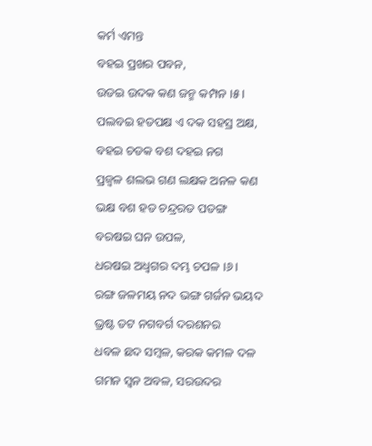କର୍ମ ଏମନ୍ତ
ବହଇ ପ୍ରଖର ପବନ,
ଉଡଇ ଉଦକ କଣ ଜନ୍ମ କମ୍ପନ ।୫।
ପଲବଇ ହତପକ୍ଷ ଏ ଦକ ସହସ୍ର ଅକ୍ଷ,
ବହଇ ଚଡକ ବଶ ଦହଇ ନଗ
ପ୍ରଜ୍ୱଳ ଶଲଭ ଗଣ ଲକ୍ଷକ ଅନଳ କଣ
ଭକ୍ଷ ବଶ ହତ ଚନ୍ଦ୍ରରତ ପତଙ୍ଗ
ବରଷଇ ଘନ ଉପଳ,
ଧରଷଇ ଅଧ୍ୱଗର ଦମ୍ଭ ଚପଳ ।୬।
ରଙ୍ଗ ଜଳମୟ ନଦ ଭଙ୍ଗ ଗର୍ଜନ ଭୟଦ
ଭ୍ରଷ୍ଟ ତଟ ନଗବର୍ଗ ଦରଶନର
ଧବଳ ଛଦ ସମ୍ବଳ, କରକ କମଳ ଦଳ
ଗମନ ସ୍ୱନ ଅବଳ, ସରଉଦର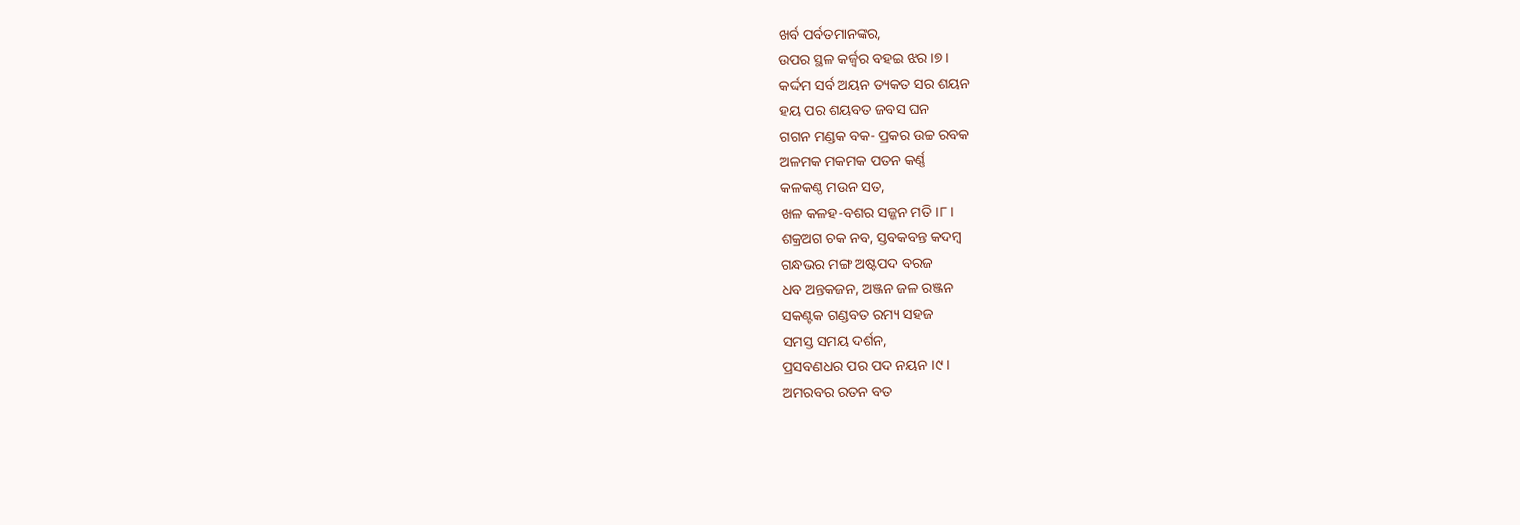ଖର୍ବ ପର୍ବତମାନଙ୍କର,
ଉପର ସ୍ଥଳ କର୍ଜ୍ୱର ବହଇ ଝର ।୭।
କର୍ଦ୍ଦମ ସର୍ବ ଅୟନ ତ୍ୟକତ ସର ଶୟନ
ହୟ ପର ଶୟବତ ଜବସ ଘନ
ଗଗନ ମଣ୍ଡକ ବକ- ପ୍ରକର ଉଚ୍ଚ ରବକ
ଅଳମକ ମକମକ ପତନ କର୍ଣ୍ଣ
କଳକଣ୍ଠ ମଉନ ସତ,
ଖଳ କଳହ-ବଶର ସଜ୍ଜନ ମତି ।୮।
ଶକ୍ରଅଗ ଚକ ନବ, ସ୍ତବକବନ୍ତ କଦମ୍ବ
ଗନ୍ଧଭର ମଙ୍ଗ ଅଷ୍ଟପଦ ବରଜ
ଧବ ଅନ୍ତକଜନ, ଅଞ୍ଜନ ଜଳ ରଞ୍ଜନ
ସକଣ୍ଟକ ଗଣ୍ଡବତ ରମ୍ୟ ସହଜ
ସମସ୍ତ ସମୟ ଦର୍ଶନ,
ପ୍ରସବଣଧର ପର ପଦ ନୟନ ।୯।
ଅମରବର ରତନ ବତ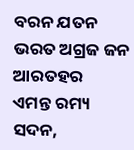ବରନ ଯତନ
ଭରତ ଅଗ୍ରଜ ଜନ ଆରତହର
ଏମନ୍ତ ରମ୍ୟ ସଦନ,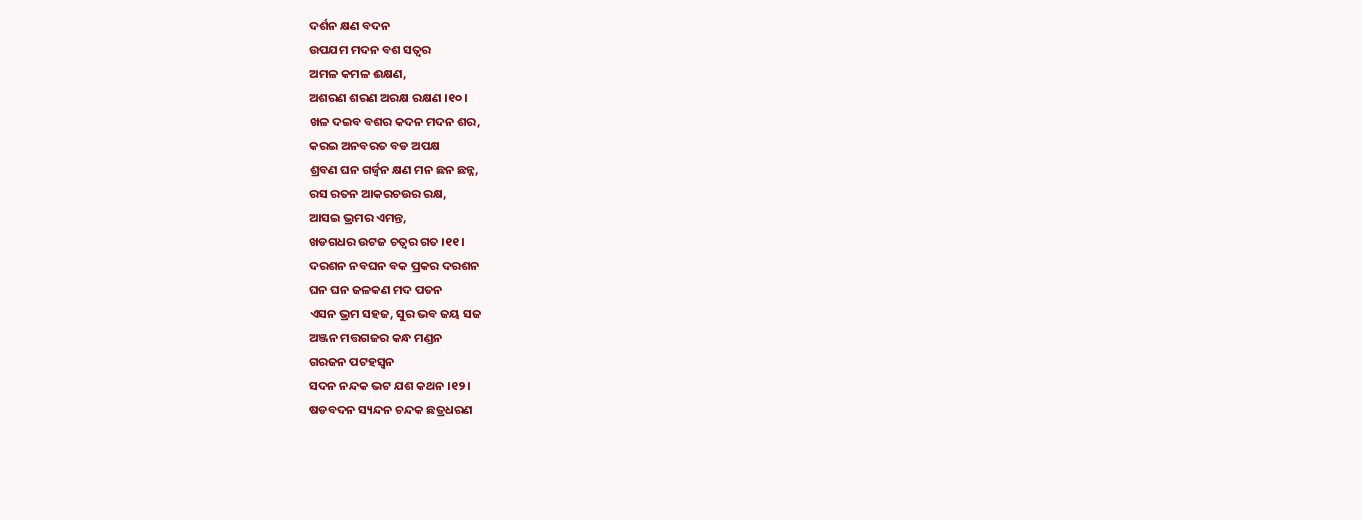ଦର୍ଶନ କ୍ଷଣ ବଦନ
ଉପଯମ ମଦନ ବଶ ସତ୍ୱର
ଅମଳ କମଳ ଈକ୍ଷଣ,
ଅଶରଣ ଶରଣ ଅରକ୍ଷ ରକ୍ଷଣ ।୧୦।
ଖଳ ଦଇବ ବଶର କଦନ ମଦନ ଶର,
କରଇ ଅନବରତ ବଡ ଅପକ୍ଷ
ଶ୍ରବଣ ଘନ ଗର୍ଜ୍ୱନ କ୍ଷଣ ମନ ଛନ ଛନ୍ନ,
ରସ ରତନ ଆକରଚଉର ରକ୍ଷ,
ଆସଇ ଭ୍ରମର ଏମନ୍ତ,
ଖଡଗଧର ଉଟଜ ଚତ୍ୱର ଗତ ।୧୧।
ଦରଶନ ନବଘନ ବକ ପ୍ରକର ଦରଶନ
ଘନ ଘନ ଜଳକଣ ମଦ ପତନ
ଏସନ ଭ୍ରମ ସହଜ, ସୁର ଭବ ଜୟ ସଜ
ଅଞ୍ଜନ ମତ୍ତଗଜର କନ୍ଧ ମଣ୍ଡନ
ଗରଜନ ପଟହସ୍ୱନ
ସଦନ ନନ୍ଦକ ଭଟ ଯଶ କଥନ ।୧୨।
ଷଡବଦନ ସ୍ୟନ୍ଦନ ଚନ୍ଦକ ଛତ୍ରଧରଣ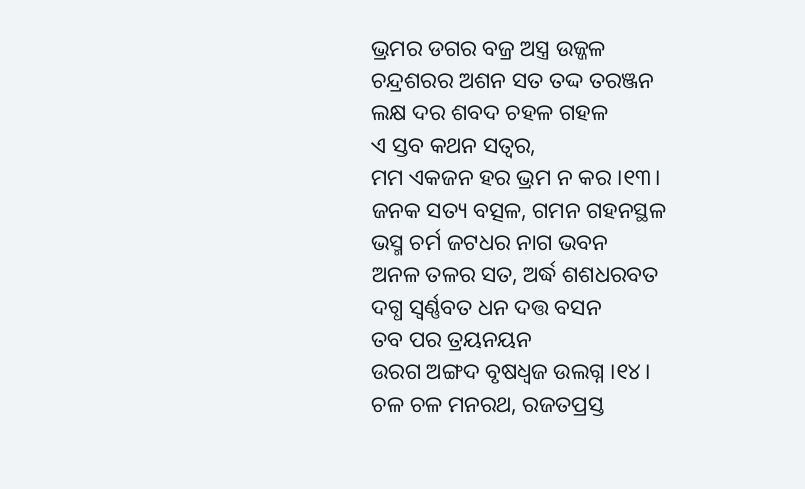ଭ୍ରମର ଡଗର ବଜ୍ର ଅସ୍ତ୍ର ଉଜ୍ଜଳ
ଚନ୍ଦ୍ରଶରର ଅଶନ ସତ ତଦ୍ଦ ତରଞ୍ଜନ
ଲକ୍ଷ ଦର ଶବଦ ଚହଳ ଗହଳ
ଏ ସ୍ତବ କଥନ ସତ୍ୱର,
ମମ ଏକଜନ ହର ଭ୍ରମ ନ କର ।୧୩।
ଜନକ ସତ୍ୟ ବତ୍ସଳ, ଗମନ ଗହନସ୍ଥଳ
ଭସ୍ମ ଚର୍ମ ଜଟଧର ନାଗ ଭବନ
ଅନଳ ତଳର ସତ, ଅର୍ଦ୍ଧ ଶଶଧରବତ
ଦଗ୍ଧ ସ୍ୱର୍ଣ୍ଣବତ ଧନ ଦତ୍ତ ବସନ
ତବ ପର ତ୍ରୟନୟନ
ଉରଗ ଅଙ୍ଗଦ ବୃଷଧ୍ୱଜ ଉଲଗ୍ନ ।୧୪।
ଚଳ ଚଳ ମନରଥ, ରଜତପ୍ରସ୍ତ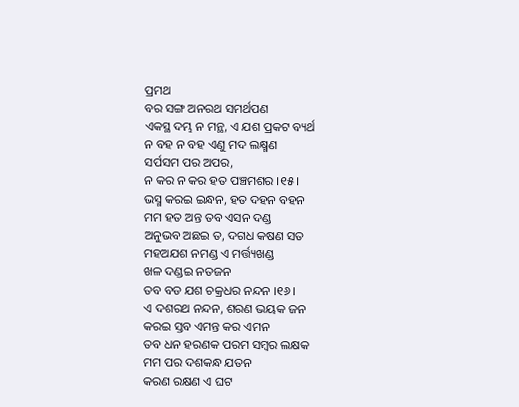ପ୍ରମଥ
ବର ସଙ୍ଗ ଅନରଥ ସମର୍ଥପଣ
ଏକସ୍ଥ ଦମ୍ଭ ନ ମନ୍ଥ, ଏ ଯଶ ପ୍ରକଟ ବ୍ୟର୍ଥ
ନ ବହ ନ ବହ ଏଣୁ ମଦ ଲକ୍ଷ୍ମଣ
ସର୍ପସମ ପର ଅପର,
ନ କର ନ କର ହତ ପଞ୍ଚମଶର ।୧୫।
ଭସ୍ମ କରଇ ଇନ୍ଧନ, ହତ ଦହନ ବହନ
ମମ ହତ ଅନ୍ତ ତବ ଏସନ ଦଣ୍ଡ
ଅନୁଭବ ଅଛଇ ତ, ଦଗଧ କଷଣ ସତ
ମହଅଯଶ ନମଣ୍ଡ ଏ ମର୍ତ୍ତ୍ୟଖଣ୍ଡ
ଖଳ ଦଣ୍ଡଇ ନତଜନ
ତବ ବଡ ଯଶ ଚକ୍ରଧର ନନ୍ଦନ ।୧୬।
ଏ ଦଶରଥ ନନ୍ଦନ, ଶରଣ ଭୟକ ଜନ
କରଇ ସ୍ତବ ଏମନ୍ତ କର ଏମନ
ତବ ଧନ ହରଣକ ପରମ ସମ୍ବର ଲକ୍ଷକ
ମମ ପର ଦଶକନ୍ଧ ଯତନ
କରଣ ରକ୍ଷଣ ଏ ଘଟ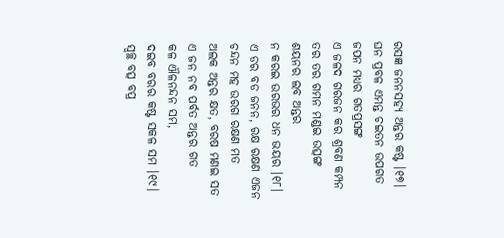ରସଜ୍ଞ ଜନନସହ୍ୟ ଅନ୍ତର କଷ୍ଟ ।୧୭।
ଘନ ପ୍ରବଳ ଏମନ୍ତ ଚଇତନ ଉପଗତ
ଜପନ ମଧ୍ୟର ଗତପ୍ରସଙ୍ଗ
ଏ ଜଳଦ ଗରଜନ କର ଶ୍ରବଣ କମ୍ପନ
ତର ତର ଗମନ ମଣ୍ଡଇ ଉତ୍ସଙ୍ଗ
ଶୟନର ଲବ ଅନ୍ତର
ନ କରଇ ଉରଭର ଧନ ଭୟର ।୧୮।
ଏ ଡର ବଡ ଜନନ, ରକ୍ଷ ରକ୍ଷଣ ଏଜନ
ଚନ୍ଦନ ମହ ଉରଗ ରକ୍ଷଣ ମତ
ଅଲକ ଅନ୍ତର କ୍ଷତ, ବରଷ ମଣଇ ସତ
ଏ ଜନ ନବ ପର୍ବତ ଅନ୍ତର ଗତ
କଳ ଐଳନନ୍ଦନ ସମ,
ଦଇବ ବରର କଷ୍ଟ ସକଳ ସମ ।୧୯।
ସ୍ୱଚ୍ଛ ବତ୍ସ ବପ୍ର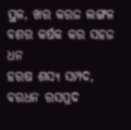ସ୍ଥଳ, ଖର କରଜ ଲଙ୍ଗଳ
ବଶର କର୍ଷକ କର ସହଜ ଧନ
ହରଷ ଶସ୍ୟ ସମ୍ପଦ, ବରଧନ ରସପ୍ରଦ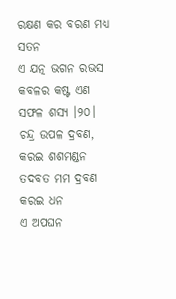ରକ୍ଷଣ କର ବରଣ ମଧ୍ୟ ସତନ
ଏ ଯତ୍ନ ଭଗନ ରଭସ
କବଳର କଷ୍ଟ ଏଣ ସଫଳ ଶସ୍ୟ ।୨୦।
ଚନ୍ଦ୍ର ଉପଳ ଦ୍ରବଣ, କରଇ ଶଶମଣ୍ଡନ
ତଦବତ ମମ ଦ୍ରବଣ କରଇ ଧନ
ଏ ଅପଘନ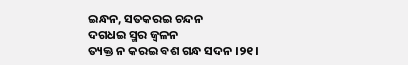ଇନ୍ଧନ, ସତକରଇ ଚନ୍ଦନ
ଦଗଧଇ ସ୍ମର ଜ୍ୱଳନ
ତ୍ୟକ୍ତ ନ କରଇ ବଶ ଗନ୍ଧ ସଦନ ।୨୧।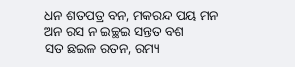ଧନ ଶତପତ୍ର ବନ, ମକରନ୍ଦ ପୟ ମନ
ଅନ ରସ ନ ଇଚ୍ଛଇ ସନ୍ତତ ବଶ
ସତ ଛଇଳ ରତନ, ରମ୍ୟ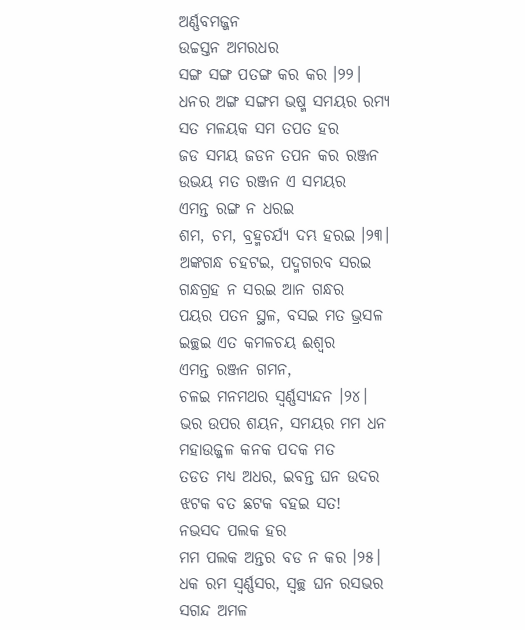ଅର୍ଣ୍ଣବମଜ୍ଜନ
ଉଚ୍ଚସ୍ତନ ଅମରଧର
ସଙ୍ଗ ସଙ୍ଗ ପତଙ୍ଗ କର କର ।୨୨।
ଧନର ଅଙ୍ଗ ସଙ୍ଗମ ଭଷ୍ମ ସମୟର ରମ୍ୟ
ସତ ମଳୟକ ସମ ତପତ ହର
ଜଡ ସମୟ ଜଡନ ତପନ କର ରଞ୍ଜନ
ଉଭୟ ମତ ରଞ୍ଜନ ଏ ସମୟର
ଏମନ୍ତ ରଙ୍ଗ ନ ଧରଇ
ଶମ, ଚମ, ବ୍ରହ୍ମଚର୍ଯ୍ୟ ଦମ୍ଭ ହରଇ ।୨୩।
ଅଙ୍କଗନ୍ଧ ଚହଟଇ, ପଦ୍ମଗରବ ସରଇ
ଗନ୍ଧଗ୍ରହ ନ ସରଇ ଆନ ଗନ୍ଧର
ପୟର ପତନ ସ୍ଥଳ, ବସଇ ମତ ଭ୍ରସଳ
ଇଚ୍ଛଇ ଏତ କମଳଚୟ ଈଶ୍ୱର
ଏମନ୍ତ ରଞ୍ଜନ ଗମନ,
ଚଳଇ ମନମଥର ସ୍ୱର୍ଣ୍ଣସ୍ୟନ୍ଦନ ।୨୪।
ଭର ଉପର ଶୟନ, ସମୟର ମମ ଧନ
ମହାଉଜ୍ଜଳ କନକ ପଦକ ମତ
ତଡତ ମଧ୍ୟ ଅଧର, ଇବନ୍ତ ଘନ ଉଦର
ଝଟକ ବତ ଛଟକ ବହଇ ସତ!
ନଭସଦ ପଲକ ହର
ମମ ପଲକ ଅନ୍ତର ବଡ ନ କର ।୨୫।
ଧକ ରମ ସ୍ୱର୍ଣ୍ଣସର, ସ୍ୱଚ୍ଛ ଘନ ରସଭର
ସଗନ୍ଦ ଅମଳ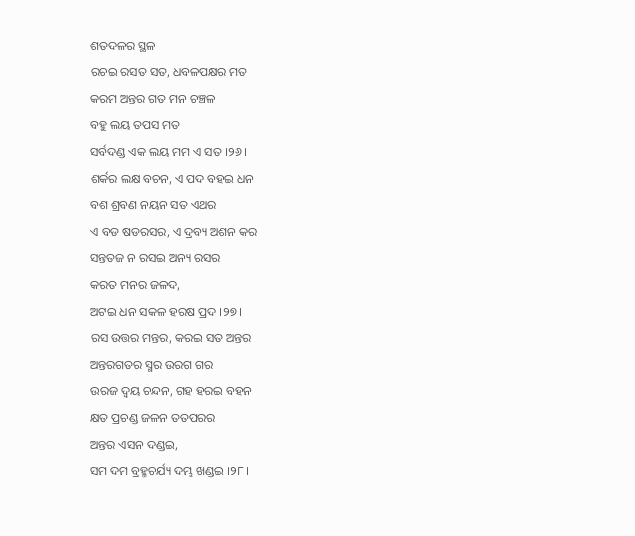ଶତଦଳର ସ୍ଥଳ
ରଚଇ ରସତ ସତ, ଧବଳପକ୍ଷର ମତ
କରମ ଅନ୍ତର ଗତ ମନ ଚଞ୍ଚଳ
ବହୁ ଲୟ ତପସ ମତ
ସର୍ବଦଣ୍ଡ ଏକ ଲୟ ମମ ଏ ସତ ।୨୬।
ଶର୍କର ଲକ୍ଷ ବଚନ, ଏ ପଦ ବହଇ ଧନ
ବଶ ଶ୍ରବଣ ନୟନ ସତ ଏଥର
ଏ ବଡ ଷଡରସର, ଏ ଦ୍ରବ୍ୟ ଅଶନ କର
ସନ୍ତତଜ ନ ରସଇ ଅନ୍ୟ ରସର
କରତ ମନର ଜଳଦ,
ଅଟଇ ଧନ ସକଳ ହରଷ ପ୍ରଦ ।୨୭।
ରସ ଉତ୍ତର ମନ୍ତର, କରଇ ସତ ଅନ୍ତର
ଅନ୍ତରଗତର ସ୍ମର ଉରଗ ଗର
ଉରଜ ଦ୍ୱୟ ଚନ୍ଦନ, ଗହ ହରଇ ବହନ
କ୍ଷତ ପ୍ରଚଣ୍ଡ ଜଳନ ତତପରର
ଅନ୍ତର ଏସନ ଦଣ୍ଡଇ,
ସମ ଦମ ବ୍ରହ୍ମଚର୍ଯ୍ୟ ଦମ୍ଭ ଖଣ୍ଡଇ ।୨୮।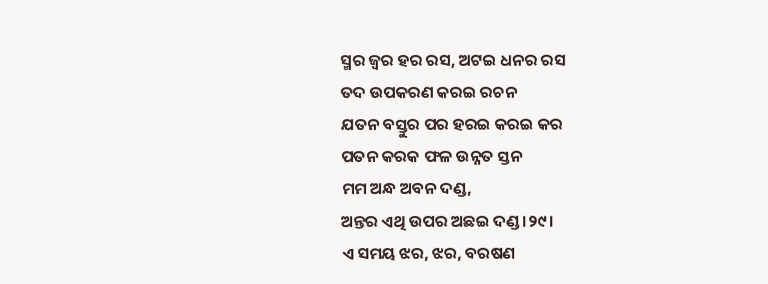ସ୍ମର ଜ୍ୱର ହର ରସ, ଅଟଇ ଧନର ରସ
ତଦ ଉପକରଣ କରଇ ରଚନ
ଯତନ ବସ୍ତୁର ପର ହରଇ କରଇ କର
ପତନ କରକ ଫଳ ଉନ୍ନତ ସ୍ତନ
ମମ ଅନ୍ଧ ଅବନ ଦଣ୍ଡ,
ଅନ୍ତର ଏଥି ଉପର ଅଛଇ ଦଣ୍ଡ ।୨୯।
ଏ ସମୟ ଝର, ଝର, ବରଷଣ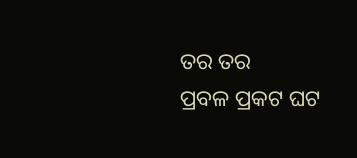ତର ତର
ପ୍ରବଳ ପ୍ରକଟ ଘଟ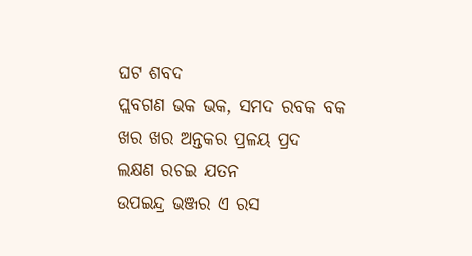ଘଟ ଶବଦ
ପ୍ଲବଗଣ ଭକ ଭକ, ସମଦ ରବକ ବକ
ଖର ଖର ଅନ୍ତକର ପ୍ରଳୟ ପ୍ରଦ
ଲକ୍ଷଣ ରଚଇ ଯତନ
ଉପଇନ୍ଦ୍ର ଭଞ୍ଜର ଏ ରସ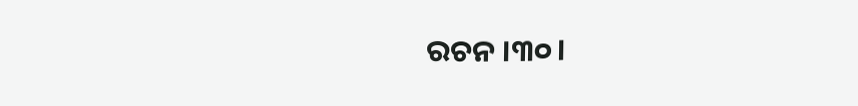ରଚନ ।୩୦।